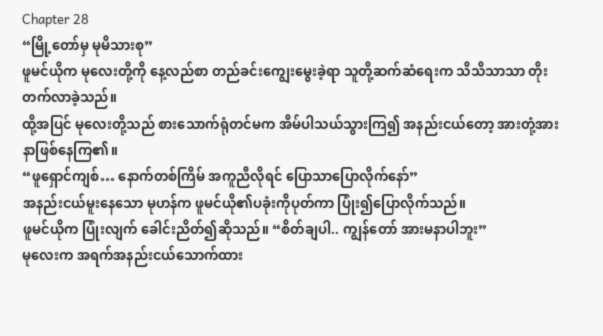Chapter 28
“မြို့တော်မှ မုမိသားစု”
ဖူမင်ယိုက မုလေးတို့ကို နေ့လည်စာ တည်ခင်းကျွေးမွေးခဲ့ရာ သူတို့ဆက်ဆံရေးက သိသိသာသာ တိုးတက်လာခဲ့သည်။
ထို့အပြင် မုလေးတို့သည် စားသောက်ရုံတင်မက အိမ်ပါသယ်သွားကြ၍ အနည်းငယ်တော့ အားတုံ့အားနာဖြစ်နေကြ၏။
“ဖူရှောင်ကျစ်… နောက်တစ်ကြိမ် အကူညီလိုရင် ပြောသာပြောလိုက်နော်”
အနည်းငယ်မူးနေသော မုဟန်က ဖူမင်ယို၏ပခုံးကိုပုတ်ကာ ပြုံး၍ပြောလိုက်သည်။
ဖူမင်ယိုက ပြုံးလျက် ခေါင်းညိတ်၍ဆိုသည်။ “စိတ်ချပါ.. ကျွန်တော် အားမနာပါဘူး”
မုလေးက အရက်အနည်းငယ်သောက်ထား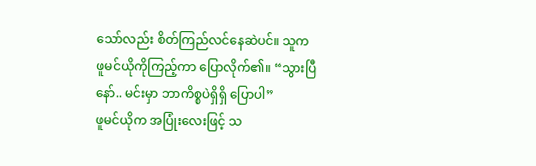သော်လည်း စိတ်ကြည်လင်နေဆဲပင်။ သူက ဖူမင်ယိုကိုကြည့်ကာ ပြောလိုက်၏။ “သွားပြီနော်.. မင်းမှာ ဘာကိစ္စပဲရှိရှိ ပြောပါ”
ဖူမင်ယိုက အပြုံးလေးဖြင့် သ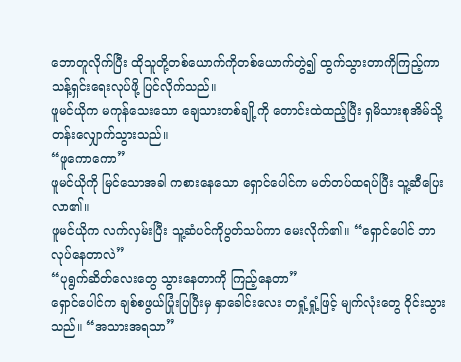ဘောတူလိုက်ပြီး ထိုသူတို့တစ်ယောက်ကိုတစ်ယောက်တွဲ၍ ထွက်သွားတာကိုကြည့်ကာ သန့်ရှင်းရေးလုပ်ဖို့ ပြင်လိုက်သည်။
ဖူမင်ယိုက မကုန်သေးသော ချေသားတစ်ချို့ကို တောင်းထဲထည့်ပြီး ရှမိသားစုအိမ်သို့ တန်းလျှောက်သွားသည်။
“ဖူကောကော”
ဖူမင်ယိုကို မြင်သောအခါ ကစားနေသော ရှောင်ပေါင်က မတ်တပ်ထရပ်ပြီး သူ့ဆီပြေးလာ၏။
ဖူမင်ယိုက လက်လှမ်းပြီး သူ့ဆံပင်ကိုပွတ်သပ်ကာ မေးလိုက်၏။ “ရှောင်ပေါင် ဘာလုပ်နေတာလဲ”
“ပုရွက်ဆိတ်လေးတွေ သွားနေတာကို ကြည့်နေတာ”
ရှောင်ပေါင်က ချစ်စဖွယ်ပြုံးပြပြီးမှ နှာခေါင်းလေး တရှုံ့ရှုံ့ဖြင့် မျက်လုံးတွေ ဝိုင်းသွားသည်။ “အသားအရသာ”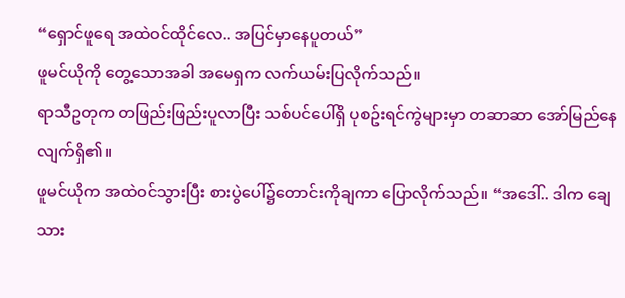“ရှောင်ဖူရေ အထဲဝင်ထိုင်လေ.. အပြင်မှာနေပူတယ်”
ဖူမင်ယိုကို တွေ့သောအခါ အမေရှက လက်ယမ်းပြလိုက်သည်။
ရာသီဥတုက တဖြည်းဖြည်းပူလာပြီး သစ်ပင်ပေါ်ရှိ ပုစဥ်းရင်ကွဲများမှာ တဆာဆာ အော်မြည်နေလျက်ရှိ၏။
ဖူမင်ယိုက အထဲဝင်သွားပြီး စားပွဲပေါ်၌တောင်းကိုချကာ ပြောလိုက်သည်။ “အဒေါ်.. ဒါက ချေသား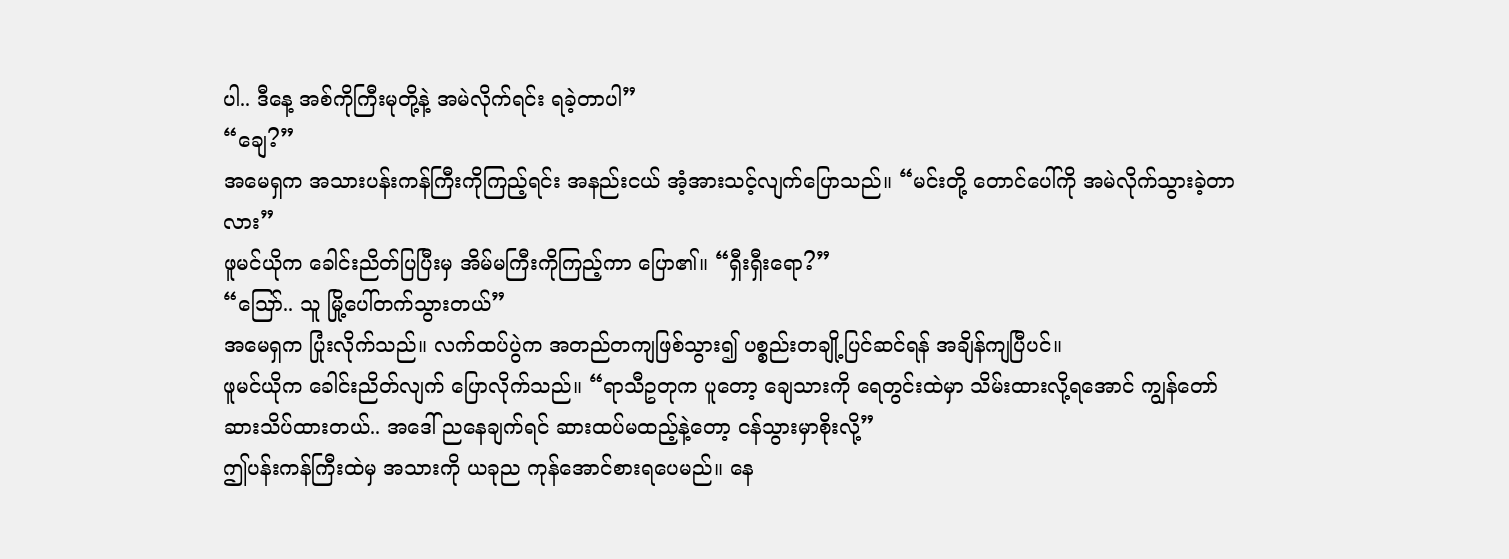ပါ.. ဒီနေ့ အစ်ကိုကြီးမုတို့နဲ့ အမဲလိုက်ရင်း ရခဲ့တာပါ”
“ချေ?”
အမေရှက အသားပန်းကန်ကြီးကိုကြည့်ရင်း အနည်းငယ် အံ့အားသင့်လျက်ပြောသည်။ “မင်းတို့ တောင်ပေါ်ကို အမဲလိုက်သွားခဲ့တာလား”
ဖူမင်ယိုက ခေါင်းညိတ်ပြပြီးမှ အိမ်မကြီးကိုကြည့်ကာ ပြော၏။ “ရှီးရှီးရော?”
“သြော်.. သူ မြို့ပေါ်တက်သွားတယ်”
အမေရှက ပြုံးလိုက်သည်။ လက်ထပ်ပွဲက အတည်တကျဖြစ်သွား၍ ပစ္စည်းတချို့ပြင်ဆင်ရန် အချိန်ကျပြီပင်။
ဖူမင်ယိုက ခေါင်းညိတ်လျက် ပြောလိုက်သည်။ “ရာသီဥတုက ပူတော့ ချေသားကို ရေတွင်းထဲမှာ သိမ်းထားလို့ရအောင် ကျွန်တော် ဆားသိပ်ထားတယ်.. အဒေါ် ညနေချက်ရင် ဆားထပ်မထည့်နဲ့တော့ ငန်သွားမှာစိုးလို့”
ဤပန်းကန်ကြီးထဲမှ အသားကို ယခုည ကုန်အောင်စားရပေမည်။ နေ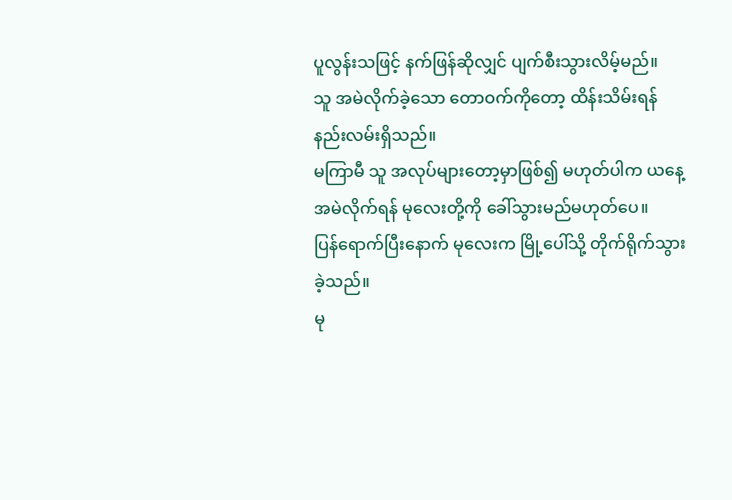ပူလွန်းသဖြင့် နက်ဖြန်ဆိုလျှင် ပျက်စီးသွားလိမ့်မည်။
သူ အမဲလိုက်ခဲ့သော တောဝက်ကိုတော့ ထိန်းသိမ်းရန် နည်းလမ်းရှိသည်။
မကြာမီ သူ အလုပ်များတော့မှာဖြစ်၍ မဟုတ်ပါက ယနေ့ အမဲလိုက်ရန် မုလေးတို့ကို ခေါ်သွားမည်မဟုတ်ပေ။
ပြန်ရောက်ပြီးနောက် မုလေးက မြို့ပေါ်သို့ တိုက်ရိုက်သွားခဲ့သည်။
မု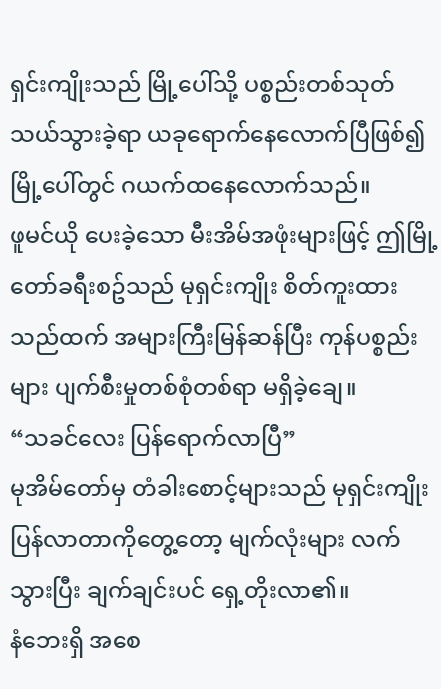ရှင်းကျိုးသည် မြို့ပေါ်သို့ ပစ္စည်းတစ်သုတ်သယ်သွားခဲ့ရာ ယခုရောက်နေလောက်ပြီဖြစ်၍ မြို့ပေါ်တွင် ဂယက်ထနေလောက်သည်။
ဖူမင်ယို ပေးခဲ့သော မီးအိမ်အဖုံးများဖြင့် ဤမြို့တော်ခရီးစဥ်သည် မုရှင်းကျိုး စိတ်ကူးထားသည်ထက် အများကြီးမြန်ဆန်ပြီး ကုန်ပစ္စည်းများ ပျက်စီးမှုတစ်စုံတစ်ရာ မရှိခဲ့ချေ။
“သခင်လေး ပြန်ရောက်လာပြီ”
မုအိမ်တော်မှ တံခါးစောင့်များသည် မုရှင်းကျိုး ပြန်လာတာကိုတွေ့တော့ မျက်လုံးများ လက်သွားပြီး ချက်ချင်းပင် ရှေ့တိုးလာ၏။
နံဘေးရှိ အစေ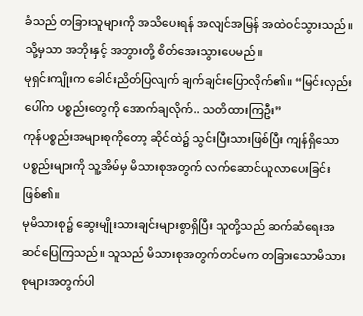ခံသည် တခြားသူများကို အသိပေးရန် အလျင်အမြန် အထဲဝင်သွားသည်။ သို့မှသာ အဘိုးနှင့် အဘွားတို့ စိတ်အေးသွားပေမည်။
မုရှင်းကျိုးက ခေါင်းညိတ်ပြလျက် ချက်ချင်းပြောလိုက်၏။ “မြင်းလှည်းပေါ်က ပစ္စည်းတွေကို အောက်ချလိုက်.. သတိထားကြဦး”
ကုန်ပစ္စည်းအများစုကိုတော့ ဆိုင်ထဲ၌ သွင်းပြီးသားဖြစ်ပြီး ကျန်ရှိသော ပစ္စည်းများကို သူ့အိမ်မှ မိသားစုအတွက် လက်ဆောင်ယူလာပေးခြင်းဖြစ်၏။
မုမိသားစု၌ ဆွေးမျိုးသားချင်းများစွာရှိပြီး သူတို့သည် ဆက်ဆံရေးအဆင်ပြေကြသည်။ သူသည် မိသားစုအတွက်တင်မက တခြားသောမိသားစုများအတွက်ပါ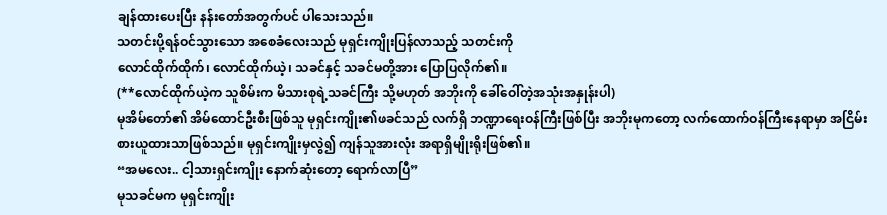ချန်ထားပေးပြီး နန်းတော်အတွက်ပင် ပါသေးသည်။
သတင်းပို့ရန်ဝင်သွားသော အစေခံလေးသည် မုရှင်းကျိုးပြန်လာသည့် သတင်းကို
လောင်ထိုက်ထိုက်၊ လောင်ထိုက်ယဲ့၊ သခင်နှင့် သခင်မတို့အား ပြောပြလိုက်၏။
(**လောင်ထိုက်ယဲ့က သူစိမ်းက မိသားစုရဲ့သခင်ကြီး သို့မဟုတ် အဘိုးကို ခေါ်ဝေါ်တဲ့အသုံးအနှုန်းပါ)
မုအိမ်တော်၏ အိမ်ထောင်ဦးစီးဖြစ်သူ မုရှင်းကျိုး၏ဖခင်သည် လက်ရှိ ဘဏ္ဍာရေးဝန်ကြီးဖြစ်ပြီး အဘိုးမုကတော့ လက်ထောက်ဝန်ကြီးနေရာမှာ အငြိမ်းစားယူထားသာဖြစ်သည်။ မုရှင်းကျိုးမှလွဲ၍ ကျန်သူအားလုံး အရာရှိမျိုးရိုးဖြစ်၏။
“အမလေး.. ငါ့သားရှင်းကျိုး နောက်ဆုံးတော့ ရောက်လာပြီ”
မုသခင်မက မုရှင်းကျိုး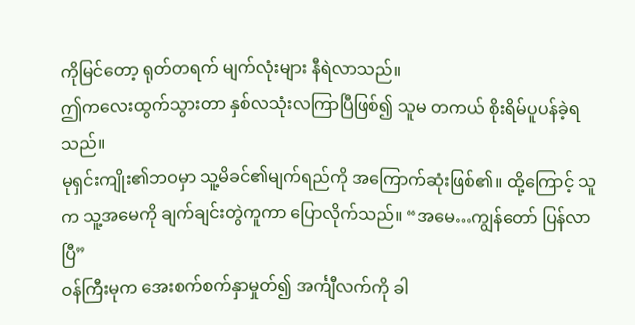ကိုမြင်တော့ ရုတ်တရက် မျက်လုံးများ နီရဲလာသည်။
ဤကလေးထွက်သွားတာ နှစ်လသုံးလကြာပြီဖြစ်၍ သူမ တကယ် စိုးရိမ်ပူပန်ခဲ့ရသည်။
မုရှင်းကျိုး၏ဘဝမှာ သူ့မိခင်၏မျက်ရည်ကို အကြောက်ဆုံးဖြစ်၏။ ထို့ကြောင့် သူက သူ့အမေကို ချက်ချင်းတွဲကူကာ ပြောလိုက်သည်။ “အမေ…ကျွန်တော် ပြန်လာပြီ”
ဝန်ကြီးမုက အေးစက်စက်နှာမှုတ်၍ အင်္ကျီလက်ကို ခါ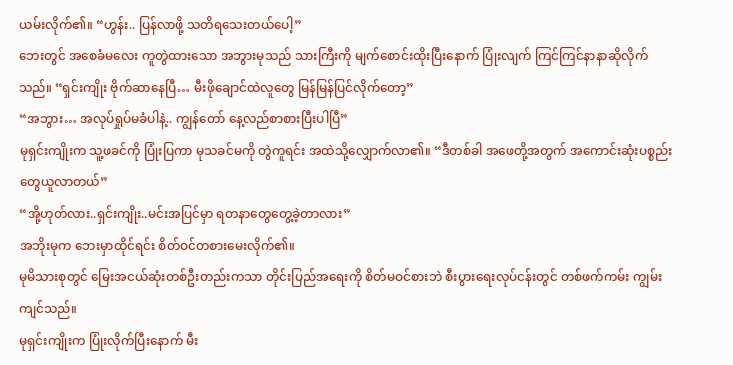ယမ်းလိုက်၏။ “ဟွန်း.. ပြန်လာဖို့ သတိရသေးတယ်ပေါ့”
ဘေးတွင် အစေခံမလေး ကူတွဲထားသော အဘွားမုသည် သားကြီးကို မျက်စောင်းထိုးပြီးနောက် ပြုံးလျက် ကြင်ကြင်နာနာဆိုလိုက်သည်။ “ရှင်းကျိုး ဗိုက်ဆာနေပြီ… မီးဖိုချောင်ထဲလူတွေ မြန်မြန်ပြင်လိုက်တော့”
“အဘွား… အလုပ်ရှုပ်မခံပါနဲ့.. ကျွန်တော် နေ့လည်စာစားပြီးပါပြီ”
မုရှင်းကျိုးက သူ့ဖခင်ကို ပြုံးပြကာ မုသခင်မကို တွဲကူရင်း အထဲသို့လျှောက်လာ၏။ “ဒီတစ်ခါ အဖေတို့အတွက် အကောင်းဆုံးပစ္စည်းတွေယူလာတယ်”
“အို့ဟုတ်လား..ရှင်းကျိုး..မင်းအပြင်မှာ ရတနာတွေတွေ့ခဲ့တာလား”
အဘိုးမုက ဘေးမှာထိုင်ရင်း စိတ်ဝင်တစားမေးလိုက်၏။
မုမိသားစုတွင် မြေးအငယ်ဆုံးတစ်ဦးတည်းကသာ တိုင်းပြည်အရေးကို စိတ်မဝင်စားဘဲ စီးပွားရေးလုပ်ငန်းတွင် တစ်ဖက်ကမ်း ကျွမ်းကျင်သည်။
မုရှင်းကျိုးက ပြုံးလိုက်ပြီးနောက် မီး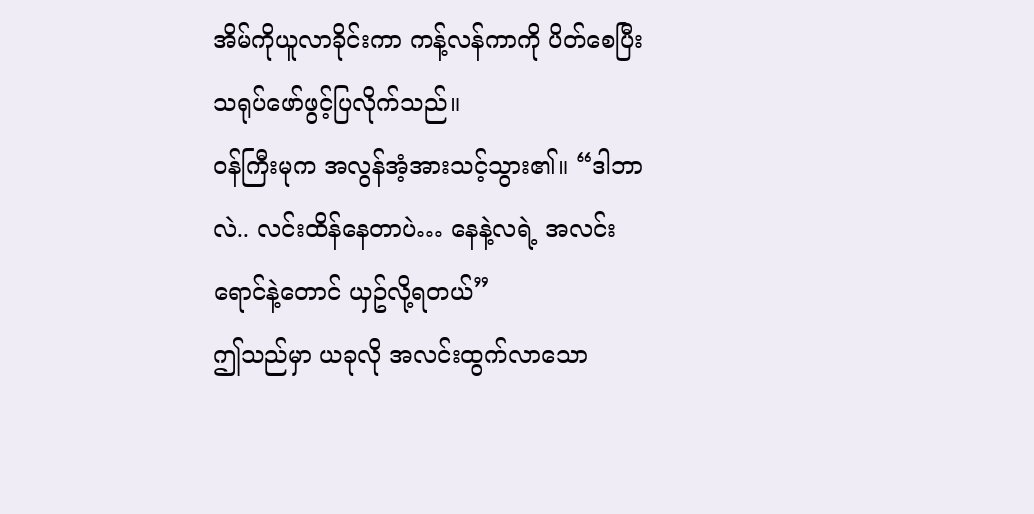အိမ်ကိုယူလာခိုင်းကာ ကန့်လန်ကာကို ပိတ်စေပြီး သရုပ်ဖော်ဖွင့်ပြလိုက်သည်။
ဝန်ကြီးမုက အလွန်အံ့အားသင့်သွား၏။ “ဒါဘာလဲ.. လင်းထိန်နေတာပဲ… နေနဲ့လရဲ့ အလင်းရောင်နဲ့တောင် ယှဥ်လို့ရတယ်”
ဤသည်မှာ ယခုလို အလင်းထွက်လာသော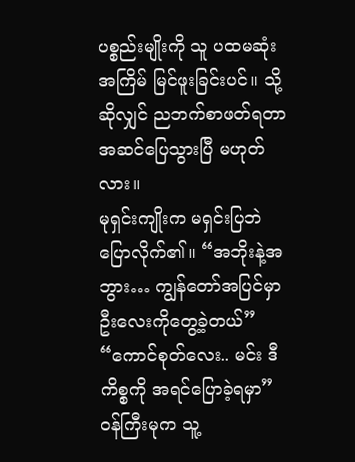ပစ္စည်းမျိုးကို သူ ပထမဆုံးအကြိမ် မြင်ဖူးခြင်းပင်။ သို့ဆိုလျှင် ညဘက်စာဖတ်ရတာ အဆင်ပြေသွားပြီ မဟုတ်လား။
မုရှင်းကျိုးက မရှင်းပြဘဲ ပြောလိုက်၏။ “အဘိုးနဲ့အဘွား… ကျွန်တော်အပြင်မှာ ဦးလေးကိုတွေ့ခဲ့တယ်”
“ကောင်စုတ်လေး.. မင်း ဒီကိစ္စကို အရင်ပြောခဲ့ရမှာ”
ဝန်ကြီးမုက သူ့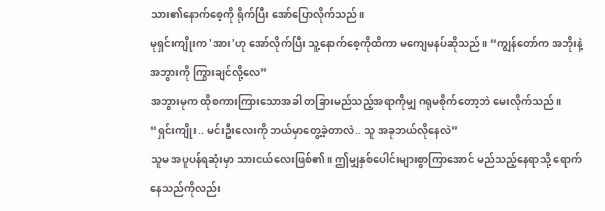သား၏နောက်စေ့ကို ရိုက်ပြီး အော်ပြောလိုက်သည်။
မုရှင်းကျိုးက 'အား'ဟု အော်လိုက်ပြီး သူ့နောက်စေ့ကိုထိကာ မကျေမနပ်ဆိုသည်။ “ကျွန်တော်က အဘိုးနဲ့အဘွားကို ကြွားချင်လို့လေ”
အဘွားမုက ထိုစကားကြားသောအခါ တခြားမည်သည့်အရာကိုမျှ ဂရုမစိုက်တော့ဘဲ မေးလိုက်သည်။ “ရှင်းကျိုး.. မင်းဦးလေးကို ဘယ်မှာတွေ့ခဲ့တာလဲ.. သူ အခုဘယ်လိုနေလဲ”
သူမ အပူပန်ရဆုံးမှာ သားငယ်လေးဖြစ်၏။ ဤမျှနှစ်ပေါင်းများစွာကြာအောင် မည်သည့်နေရာသို့ ရောက်နေသည်ကိုလည်း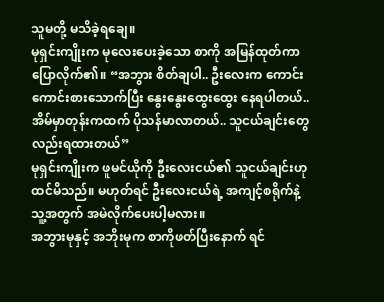သူမတို့ မသိခဲ့ရချေ။
မုရှင်းကျိုးက မုလေးပေးခဲ့သော စာကို အမြန်ထုတ်ကာ ပြောလိုက်၏။ “အဘွား စိတ်ချပါ.. ဦးလေးက ကောင်းကောင်းစားသောက်ပြီး နွေးနွေးထွေးထွေး နေရပါတယ်.. အိမ်မှာတုန်းကထက် ပိုသန်မာလာတယ်.. သူငယ်ချင်းတွေလည်းရထားတယ်”
မုရှင်းကျိုးက ဖူမင်ယိုကို ဦးလေးငယ်၏ သူငယ်ချင်းဟု ထင်မိသည်။ မဟုတ်ရင် ဦးလေးငယ်ရဲ့ အကျင့်စရိုက်နဲ့ သူ့အတွက် အမဲလိုက်ပေးပါ့မလား။
အဘွားမုနှင့် အဘိုးမုက စာကိုဖတ်ပြီးနောက် ရင်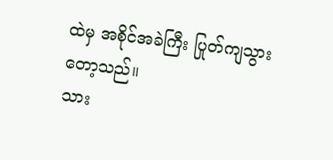ထဲမှ အစိုင်အခဲကြီး ပြုတ်ကျသွားတော့သည်။
သား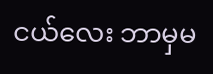ငယ်လေး ဘာမှမ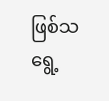ဖြစ်သရွေ့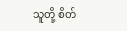သူတို့ စိတ်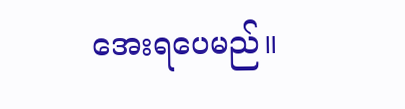အေးရပေမည်။